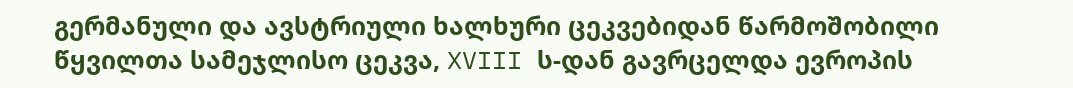გერმანული და ავსტრიული ხალხური ცეკვებიდან წარმოშობილი წყვილთა სამეჯლისო ცეკვა, XVIII ს-დან გავრცელდა ევროპის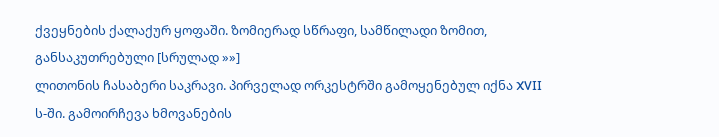ქვეყნების ქალაქურ ყოფაში. ზომიერად სწრაფი, სამწილადი ზომით, განსაკუთრებული [სრულად »»]
ლითონის ჩასაბერი საკრავი. პირველად ორკესტრში გამოყენებულ იქნა XVII ს-ში. გამოირჩევა ხმოვანების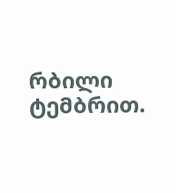რბილი ტემბრით.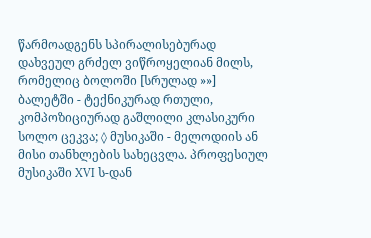წარმოადგენს სპირალისებურად დახვეულ გრძელ ვიწროყელიან მილს, რომელიც ბოლოში [სრულად »»]
ბალეტში - ტექნიკურად რთული, კომპოზიციურად გაშლილი კლასიკური სოლო ცეკვა; ◊ მუსიკაში - მელოდიის ან მისი თანხლების სახეცვლა. პროფესიულ მუსიკაში XVI ს-დან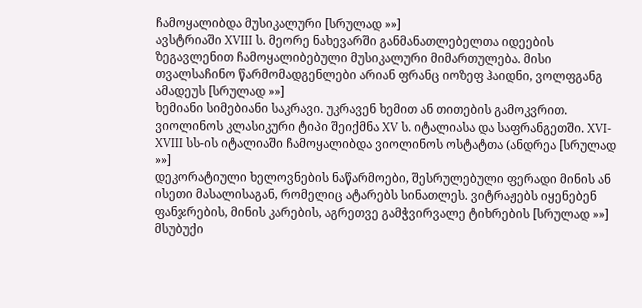ჩამოყალიბდა მუსიკალური [სრულად »»]
ავსტრიაში XVIII ს. მეორე ნახევარში განმანათლებელთა იდეების ზეგავლენით ჩამოყალიბებული მუსიკალური მიმართულება. მისი თვალსაჩინო წარმომადგენლები არიან ფრანც იოზეფ ჰაიდნი, ვოლფგანგ ამადეუს [სრულად »»]
ხემიანი სიმებიანი საკრავი. უკრავენ ხემით ან თითების გამოკვრით. ვიოლინოს კლასიკური ტიპი შეიქმნა XV ს. იტალიასა და საფრანგეთში. XVI-XVIII სს-ის იტალიაში ჩამოყალიბდა ვიოლინოს ოსტატთა (ანდრეა [სრულად »»]
დეკორატიული ხელოვნების ნაწარმოები, შესრულებული ფერადი მინის ან ისეთი მასალისაგან, რომელიც ატარებს სინათლეს. ვიტრაჟებს იყენებენ ფანჯრების, მინის კარების, აგრეთვე გამჭვირვალე ტიხრების [სრულად »»]
მსუბუქი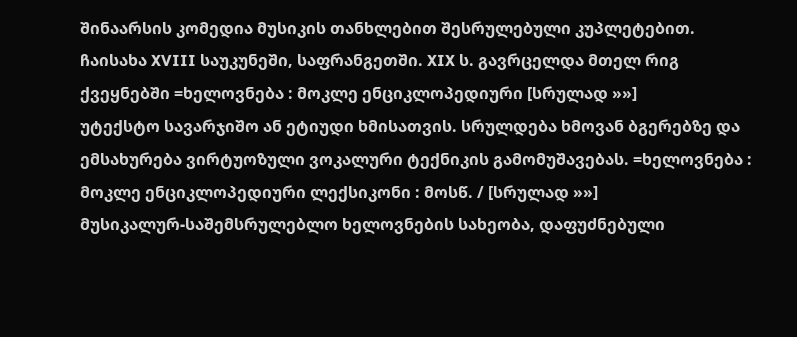შინაარსის კომედია მუსიკის თანხლებით შესრულებული კუპლეტებით. ჩაისახა XVIII საუკუნეში, საფრანგეთში. XIX ს. გავრცელდა მთელ რიგ ქვეყნებში =ხელოვნება : მოკლე ენციკლოპედიური [სრულად »»]
უტექსტო სავარჯიშო ან ეტიუდი ხმისათვის. სრულდება ხმოვან ბგერებზე და ემსახურება ვირტუოზული ვოკალური ტექნიკის გამომუშავებას. =ხელოვნება : მოკლე ენციკლოპედიური ლექსიკონი : მოსწ. / [სრულად »»]
მუსიკალურ-საშემსრულებლო ხელოვნების სახეობა, დაფუძნებული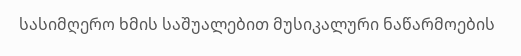სასიმღერო ხმის საშუალებით მუსიკალური ნაწარმოების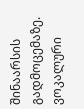შინაარსის გადმოცემაზე. ვოკალური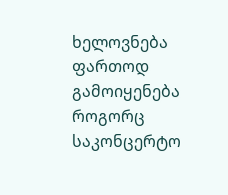ხელოვნება ფართოდ გამოიყენება როგორც საკონცერტო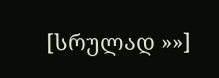[სრულად »»]